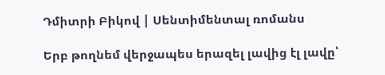Դմիտրի Բիկով | Սենտիմենտալ ռոմանս

Երբ թողնեմ վերջապես երազել լավից էլ լավը՝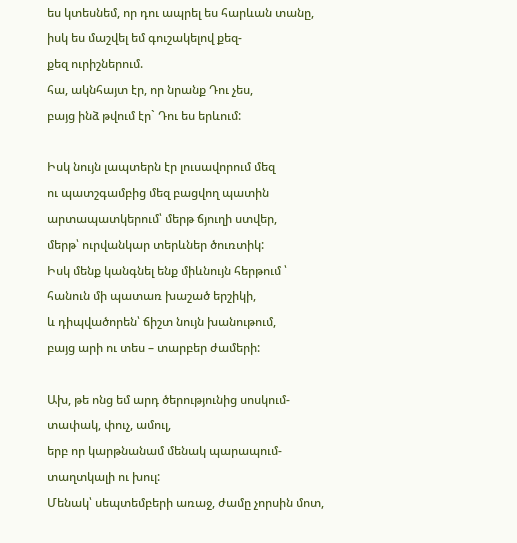ես կտեսնեմ, որ դու ապրել ես հարևան տանը,
իսկ ես մաշվել եմ գուշակելով քեզ-
քեզ ուրիշներում.
հա, ակնհայտ էր, որ նրանք Դու չես,
բայց ինձ թվում էր` Դու ես երևում:

Իսկ նույն լապտերն էր լուսավորում մեզ
ու պատշգամբից մեզ բացվող պատին
արտապատկերում՝ մերթ ճյուղի ստվեր,
մերթ՝ ուրվանկար տերևներ ծուռտիկ:
Իսկ մենք կանգնել ենք միևնույն հերթում ՝
հանուն մի պատառ խաշած երշիկի,
և դիպվածորեն՝ ճիշտ նույն խանութում,
բայց արի ու տես – տարբեր ժամերի:

Ախ, թե ոնց եմ արդ ծերությունից սոսկում-
տափակ, փուչ, ամուլ,
երբ որ կարթնանամ մենակ պարապում-
տաղտկալի ու խուլ:
Մենակ՝ սեպտեմբերի առաջ, ժամը չորսին մոտ,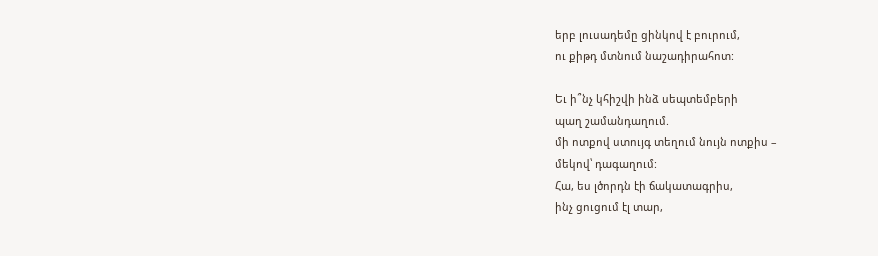երբ լուսադեմը ցինկով է բուրում,
ու քիթդ մտնում նաշադիրահոտ:

Եւ ի՞նչ կհիշվի ինձ սեպտեմբերի
պաղ շամանդաղում.
մի ոտքով ստույգ տեղում նույն ոտքիս –
մեկով՝ դագաղում:
Հա, ես լծորդն էի ճակատագրիս,
ինչ ցուցում էլ տար,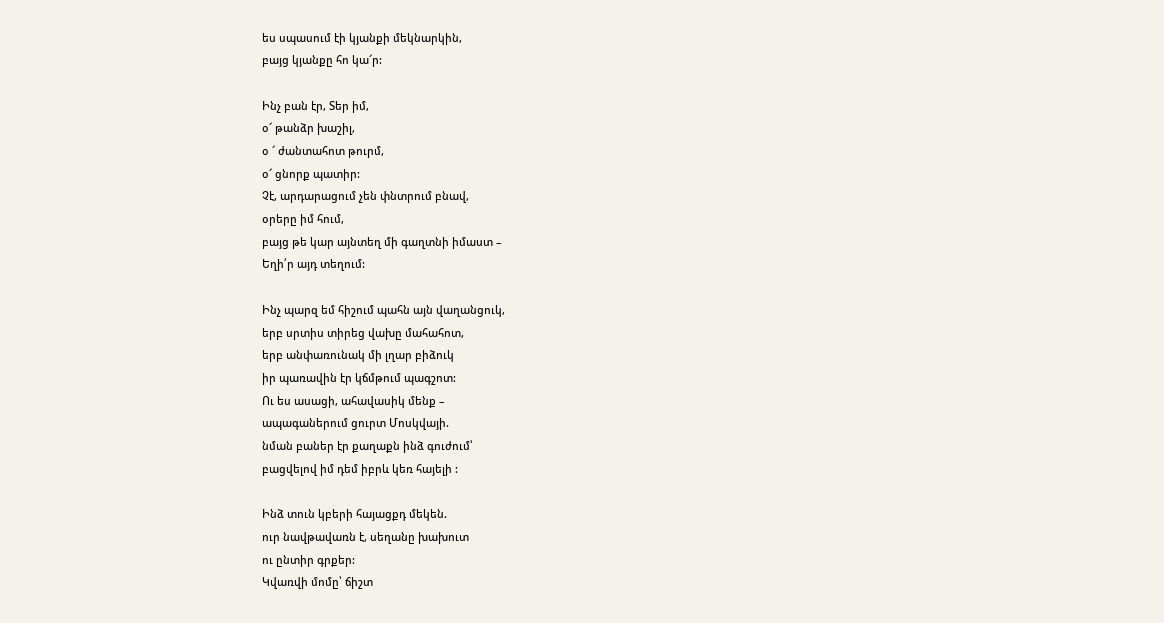ես սպասում էի կյանքի մեկնարկին,
բայց կյանքը հո կա՜ր:

Ինչ բան էր, Տեր իմ,
օ՜ թանձր խաշիլ,
օ ՜ ժանտահոտ թուրմ,
օ՜ ցնորք պատիր:
Չէ, արդարացում չեն փնտրում բնավ,
օրերը իմ հում,
բայց թե կար այնտեղ մի գաղտնի իմաստ –
Եղի՛ր այդ տեղում:

Ինչ պարզ եմ հիշում պահն այն վաղանցուկ,
երբ սրտիս տիրեց վախը մահահոտ,
երբ անփառունակ մի լղար բիձուկ
իր պառավին էր կճմթում պագշոտ:
Ու ես ասացի, ահավասիկ մենք –
ապագաներում ցուրտ Մոսկվայի.
նման բաներ էր քաղաքն ինձ գուժում՝
բացվելով իմ դեմ իբրև կեռ հայելի :

Ինձ տուն կբերի հայացքդ մեկեն.
ուր նավթավառն է, սեղանը խախուտ
ու ընտիր գրքեր:
Կվառվի մոմը՝ ճիշտ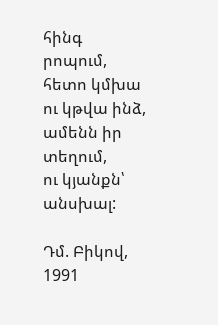հինգ րոպում,
հետո կմխա
ու կթվա ինձ, ամենն իր տեղում,
ու կյանքն՝ անսխալ:

Դմ. Բիկով, 1991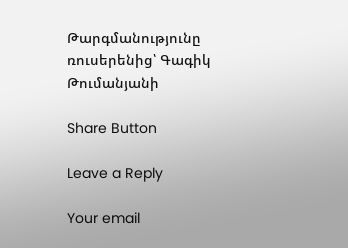Թարգմանությունը ռուսերենից՝ Գագիկ Թումանյանի

Share Button

Leave a Reply

Your email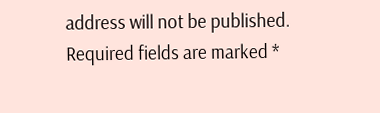address will not be published. Required fields are marked *